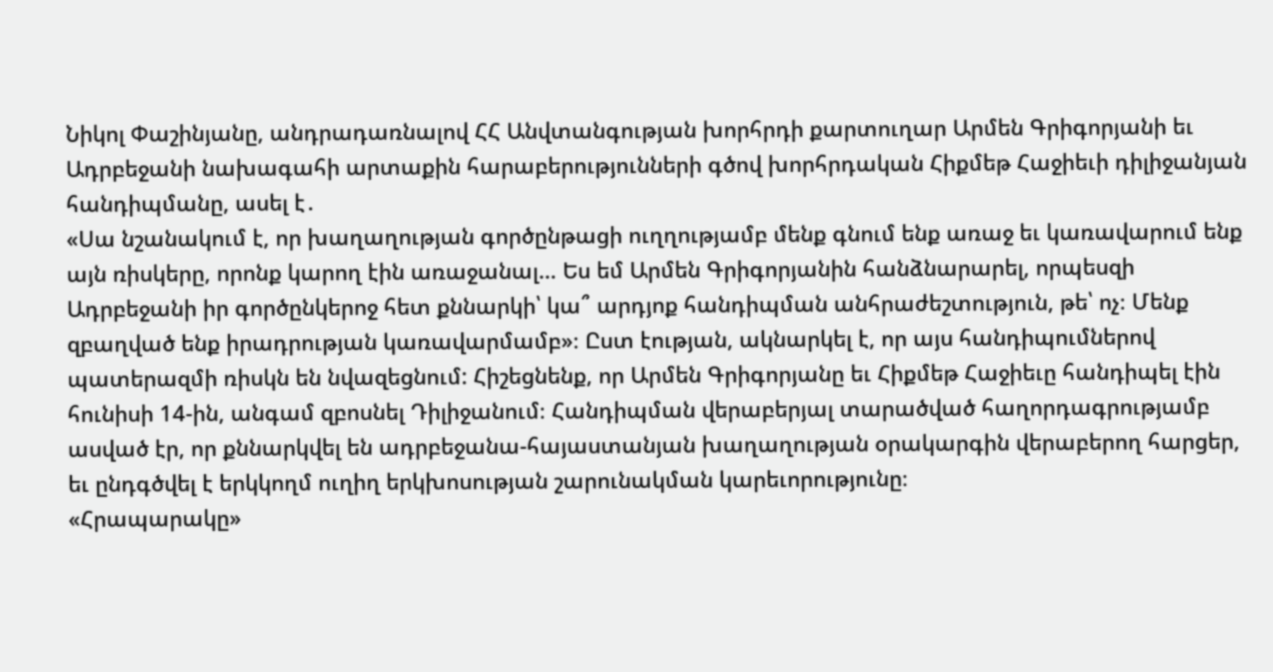Նիկոլ Փաշինյանը, անդրադառնալով ՀՀ Անվտանգության խորհրդի քարտուղար Արմեն Գրիգորյանի եւ Ադրբեջանի նախագահի արտաքին հարաբերությունների գծով խորհրդական Հիքմեթ Հաջիեւի դիլիջանյան հանդիպմանը, ասել է․
«Սա նշանակում է, որ խաղաղության գործընթացի ուղղությամբ մենք գնում ենք առաջ եւ կառավարում ենք այն ռիսկերը, որոնք կարող էին առաջանալ… Ես եմ Արմեն Գրիգորյանին հանձնարարել, որպեսզի Ադրբեջանի իր գործընկերոջ հետ քննարկի՝ կա՞ արդյոք հանդիպման անհրաժեշտություն, թե՝ ոչ։ Մենք զբաղված ենք իրադրության կառավարմամբ»։ Ըստ էության, ակնարկել է, որ այս հանդիպումներով պատերազմի ռիսկն են նվազեցնում: Հիշեցնենք, որ Արմեն Գրիգորյանը եւ Հիքմեթ Հաջիեւը հանդիպել էին հունիսի 14-ին, անգամ զբոսնել Դիլիջանում։ Հանդիպման վերաբերյալ տարածված հաղորդագրությամբ ասված էր, որ քննարկվել են ադրբեջանա-հայաստանյան խաղաղության օրակարգին վերաբերող հարցեր, եւ ընդգծվել է երկկողմ ուղիղ երկխոսության շարունակման կարեւորությունը։
«Հրապարակը»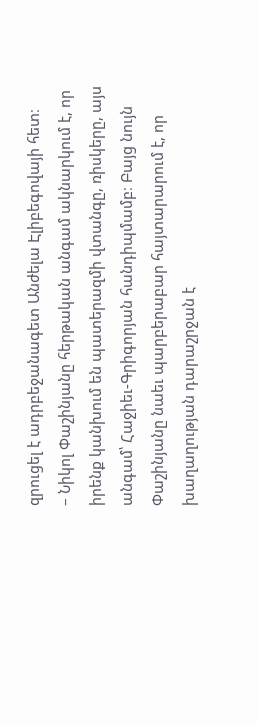զրուցել է ադրբեջանագետ Անժելա Էլիբեգովայի հետ։
– Նիկոլ Փաշինյանը հերթական անգամ ակնարկում է, որ իրենք կանխում են պատերազմի վտանգը, ռիսկերը, այս անգամ՝ Հաջիեւ-Գրիգորյան հանդիպմամբ։ Բայց նույն Փաշինյանը նաեւ պարբերաբար հայտարարում է, որ խաղաղության դարաշրջան է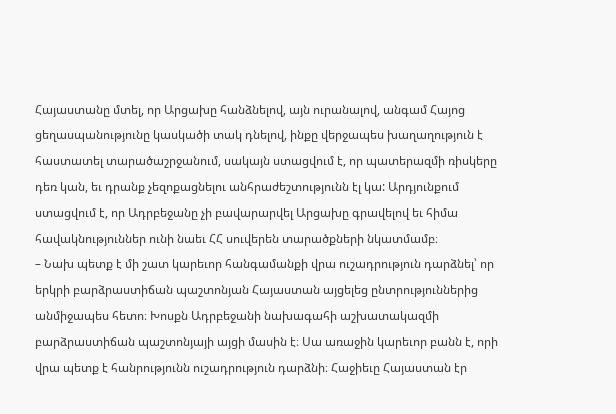Հայաստանը մտել, որ Արցախը հանձնելով, այն ուրանալով, անգամ Հայոց ցեղասպանությունը կասկածի տակ դնելով, ինքը վերջապես խաղաղություն է հաստատել տարածաշրջանում, սակայն ստացվում է, որ պատերազմի ռիսկերը դեռ կան, եւ դրանք չեզոքացնելու անհրաժեշտությունն էլ կա: Արդյունքում ստացվում է, որ Ադրբեջանը չի բավարարվել Արցախը գրավելով եւ հիմա հավակնություններ ունի նաեւ ՀՀ սուվերեն տարածքների նկատմամբ։
– Նախ պետք է մի շատ կարեւոր հանգամանքի վրա ուշադրություն դարձնել՝ որ երկրի բարձրաստիճան պաշտոնյան Հայաստան այցելեց ընտրություններից անմիջապես հետո։ Խոսքն Ադրբեջանի նախագահի աշխատակազմի բարձրաստիճան պաշտոնյայի այցի մասին է։ Սա առաջին կարեւոր բանն է, որի վրա պետք է հանրությունն ուշադրություն դարձնի։ Հաջիեւը Հայաստան էր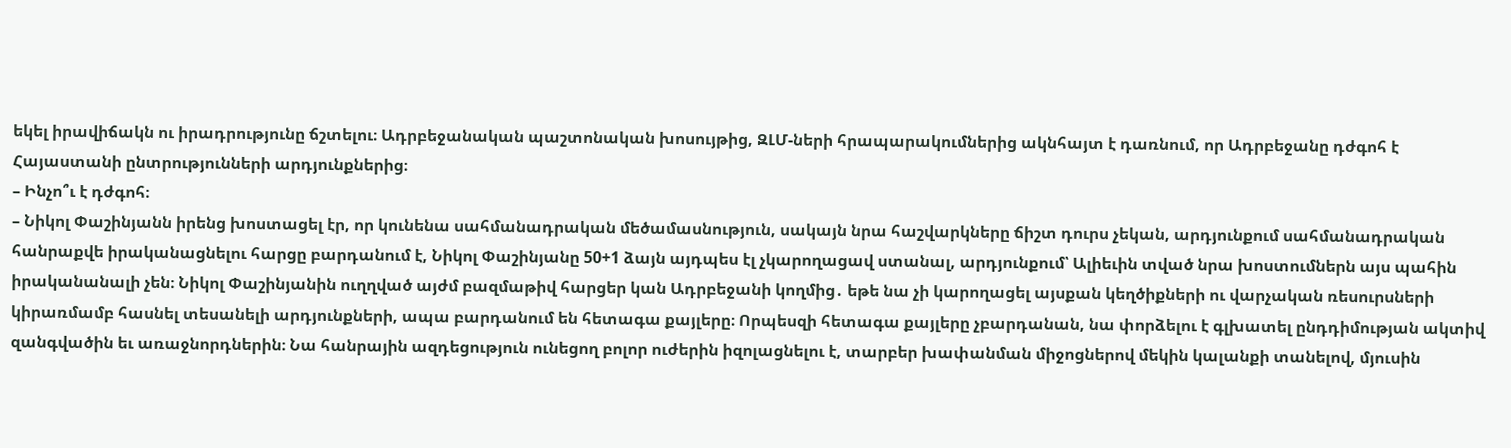եկել իրավիճակն ու իրադրությունը ճշտելու։ Ադրբեջանական պաշտոնական խոսույթից, ԶԼՄ-ների հրապարակումներից ակնհայտ է դառնում, որ Ադրբեջանը դժգոհ է Հայաստանի ընտրությունների արդյունքներից։
– Ինչո՞ւ է դժգոհ։
– Նիկոլ Փաշինյանն իրենց խոստացել էր, որ կունենա սահմանադրական մեծամասնություն, սակայն նրա հաշվարկները ճիշտ դուրս չեկան, արդյունքում սահմանադրական հանրաքվե իրականացնելու հարցը բարդանում է, Նիկոլ Փաշինյանը 50+1 ձայն այդպես էլ չկարողացավ ստանալ, արդյունքում՝ Ալիեւին տված նրա խոստումներն այս պահին իրականանալի չեն։ Նիկոլ Փաշինյանին ուղղված այժմ բազմաթիվ հարցեր կան Ադրբեջանի կողմից․ եթե նա չի կարողացել այսքան կեղծիքների ու վարչական ռեսուրսների կիրառմամբ հասնել տեսանելի արդյունքների, ապա բարդանում են հետագա քայլերը։ Որպեսզի հետագա քայլերը չբարդանան, նա փորձելու է գլխատել ընդդիմության ակտիվ զանգվածին եւ առաջնորդներին։ Նա հանրային ազդեցություն ունեցող բոլոր ուժերին իզոլացնելու է, տարբեր խափանման միջոցներով մեկին կալանքի տանելով, մյուսին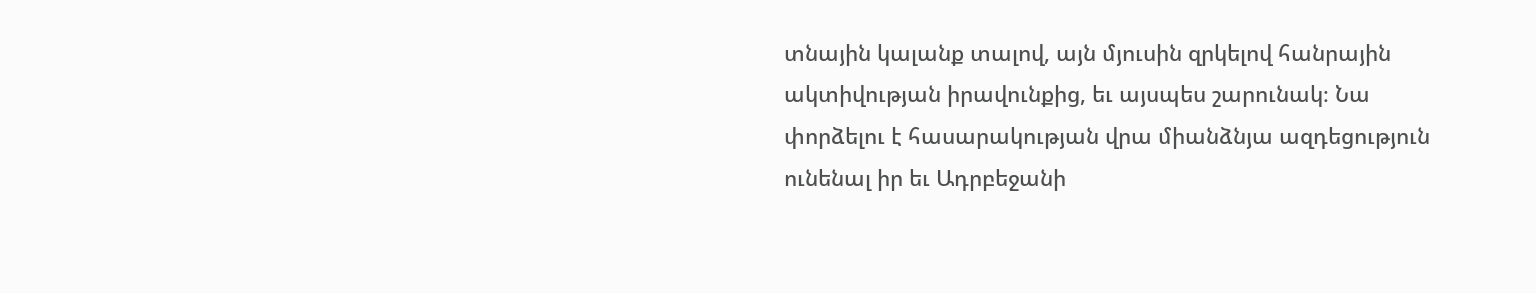տնային կալանք տալով, այն մյուսին զրկելով հանրային ակտիվության իրավունքից, եւ այսպես շարունակ։ Նա փորձելու է հասարակության վրա միանձնյա ազդեցություն ունենալ իր եւ Ադրբեջանի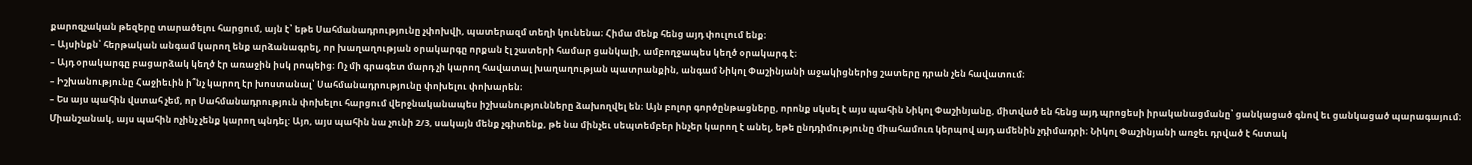քարոզչական թեզերը տարածելու հարցում, այն է՝ եթե Սահմանադրությունը չփոխվի, պատերազմ տեղի կունենա։ Հիմա մենք հենց այդ փուլում ենք։
– Այսինքն՝ հերթական անգամ կարող ենք արձանագրել, որ խաղաղության օրակարգը որքան էլ շատերի համար ցանկալի, ամբողջապես կեղծ օրակարգ է։
– Այդ օրակարգը բացարձակ կեղծ էր առաջին իսկ րոպեից։ Ոչ մի գրագետ մարդ չի կարող հավատալ խաղաղության պատրանքին, անգամ Նիկոլ Փաշինյանի աջակիցներից շատերը դրան չեն հավատում։
– Իշխանությունը Հաջիեւին ի՞նչ կարող էր խոստանալ՝ Սահմանադրությունը փոխելու փոխարեն։
– Ես այս պահին վստահ չեմ, որ Սահմանադրություն փոխելու հարցում վերջնականապես իշխանությունները ձախողվել են։ Այն բոլոր գործընթացները, որոնք սկսել է այս պահին Նիկոլ Փաշինյանը, միտված են հենց այդ պրոցեսի իրականացմանը՝ ցանկացած գնով եւ ցանկացած պարագայում։ Միանշանակ, այս պահին ոչինչ չենք կարող պնդել: Այո, այս պահին նա չունի 2/3, սակայն մենք չգիտենք, թե նա մինչեւ սեպտեմբեր ինչեր կարող է անել, եթե ընդդիմությունը միահամուռ կերպով այդ ամենին չդիմադրի։ Նիկոլ Փաշինյանի առջեւ դրված է հստակ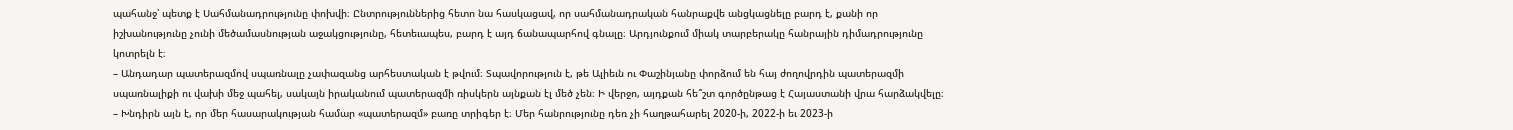պահանջ՝ պետք է Սահմանադրությունը փոխվի։ Ընտրություններից հետո նա հասկացավ, որ սահմանադրական հանրաքվե անցկացնելը բարդ է, քանի որ իշխանությունը չունի մեծամասնության աջակցությունը, հետեւապես, բարդ է այդ ճանապարհով գնալը։ Արդյունքում միակ տարբերակը հանրային դիմադրությունը կոտրելն է։
– Անդադար պատերազմով սպառնալը չափազանց արհեստական է թվում։ Տպավորություն է, թե Ալիեւն ու Փաշինյանը փորձում են հայ ժողովրդին պատերազմի սպառնալիքի ու վախի մեջ պահել, սակայն իրականում պատերազմի ռիսկերն այնքան էլ մեծ չեն։ Ի վերջո, այդքան հե՞շտ գործընթաց է Հայաստանի վրա հարձակվելը։
– Խնդիրն այն է, որ մեր հասարակության համար «պատերազմ» բառը տրիգեր է։ Մեր հանրությունը դեռ չի հաղթահարել 2020-ի, 2022-ի եւ 2023-ի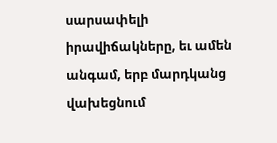սարսափելի իրավիճակները, եւ ամեն անգամ, երբ մարդկանց վախեցնում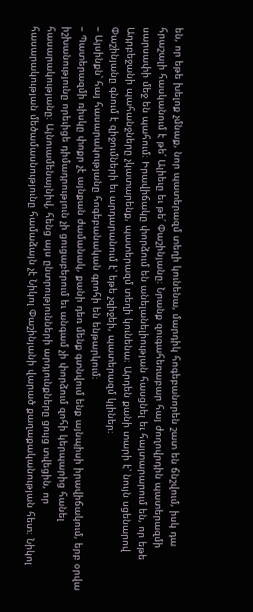են, որ եթե խելոք չմնաք, նոր պատերազմ տեղի կունենա, մարդիկ հոգեբանորեն շատ են ճնշվում, իսկ դա հրաշալի հասկանում է թե՛ Ալիեւը եւ թե՛ Փաշինյանը։ Նրանք զուգահեռաբար հայ ժողովրդին պատերազմի սարսափի մեջ են պահում։ Իրավիճակը փորձում են անելանելիության հասցնել եւ հայտարարում են, որ եթե Ադրբեջանի պահանջները չկատարենք, պատերազմ տեղի կունենա։ Արդեն քանի տարի է՝ նույն սցենարով Փաշինյանը գնում է զիջումների եւ արդարանում է՝ եթե չզիջեի, պատերազմ կլիներ։
– Այսինքն՝ հայ հասարակությանը հոգեբանական գրոհի են ենթարկում։
– Պատերազմի ռիսկը փոքր չէ այնքան ժամանակ, քանի դեռ մենք գտնվում ենք այնպիսի իրավիճակում, երբ օրվա իշխանությունը որեւիցե դիմադրություն չի ցուցաբերում եւ անգամ չի փորձում զոհի կերպարից հանել հասարակությանը։ Այնուամենայնիվ, հենց այս ընտրությունների արդյունքները ցույց տվեցին, որ հասարակության մեծամասնությունը համաձայն չէ Նիկոլ Փաշինյանի վարած քաղաքականության հետ։ Նիկոլ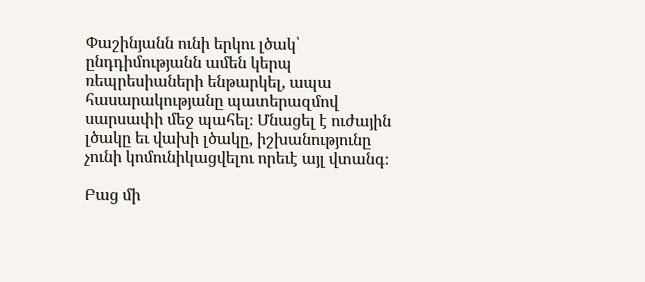Փաշինյանն ունի երկու լծակ՝ ընդդիմությանն ամեն կերպ ռեպրեսիաների ենթարկել, ապա հասարակությանը պատերազմով սարսափի մեջ պահել։ Մնացել է ուժային լծակը եւ վախի լծակը, իշխանությունը չունի կոմունիկացվելու որեւէ այլ վտանգ։

Բաց մի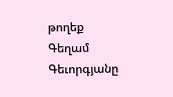թողեք
Գեղամ Գեւորգյանը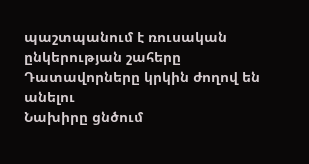պաշտպանում է ռուսական ընկերության շահերը
Դատավորները կրկին ժողով են անելու
Նախիրը ցնծում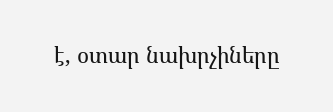է, օտար նախրչիները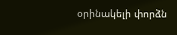օրինակելի փորձն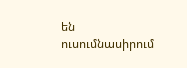են ուսումնասիրում